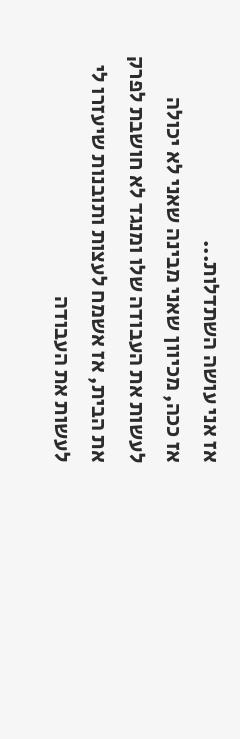אז אני עושה השתדלות...
אז ככה, מכיוון שאני מבינה שאני לא יכולה לעשות את העבודה שלו ומנגד לא חושבת לפרק את הבית, אז אשמח לעצות ותובנות שיעזרו לי לעשות את העבודה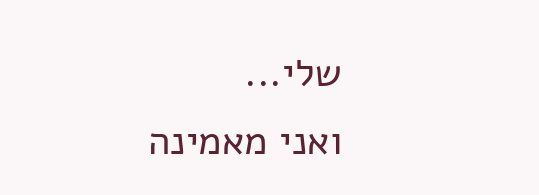שלי...
ואני מאמינה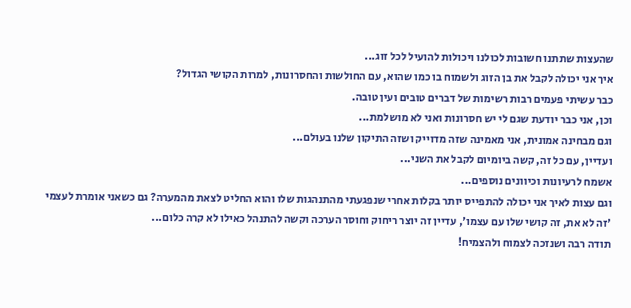שהעצות שתתנו חשובות לכולנו ויכולות להועיל לכל זוג...
איך אני יכולה לקבל את בן הזוג ולשמוח בו כמו שהוא, עם החולשות והחסרונות, למרות הקושי הגדול?
כבר עשיתי פעמים רבות רשימות של דברים טובים ועין טובה.
וכן, אני כבר יודעת שגם לי יש חסרונות ואני לא מושלמת...
וגם מבחינה אמונית, אני מאמינה שזה מדוייק ושזה התיקון שלנו בעולם...
ועדיין, עם כל זה, קשה ביומיום לקבל את השני...
אשמח לרעיונות וכיוונים נוספים...
וגם עצות לאיך אני יכולה להתפייס יותר בקלות אחרי שנפגעתי מהתנהגות שלו והוא החליט לצאת מהמערה? גם כשאני אומרת לעצמי 'זה לא את, זה קושי שלו עם עצמו', עדיין זה יוצר ריחוק וחוסר הערכה וקשה להתנהל כאילו לא קרה כלום...
תודה רבה ושנזכה לצמוח ולהצמיח!